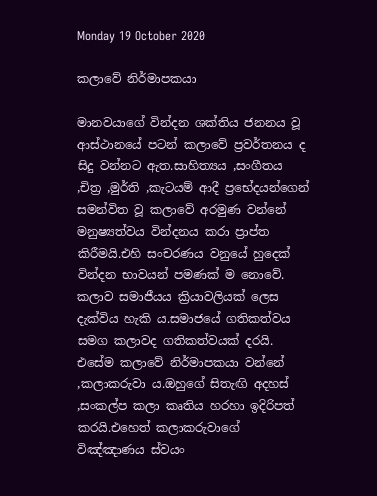Monday 19 October 2020

කලාවේ නිර්මාපකයා

මානවයාගේ වින්දන ශක්තිය ජනනය වූ ආස්ථානයේ පටන් කලාවේ ප්‍රවර්තනය ද සිදු වන්නට ඇත.සාහිත්‍යය ,සංගීතය ,චිත්‍ර ,මුර්ති ,කැටයම් ආදී ප්‍රභේදයන්ගෙන් සමන්විත වූ කලාවේ අරමුණ වන්නේ මනුෂ්‍යත්වය වින්දනය කරා ප්‍රාප්ත කිරීමයි.එහි සංචරණය වනුයේ හුදෙක් වින්දන භාවයන් පමණක් ම නොවේ.
කලාව සමාජීයය ක්‍රියාවලියක් ලෙස දැක්විය හැකි ය.සමාජයේ ගතිකත්වය සමග කලාවද ගතිකත්වයක් දරයි.
එසේම කලාවේ නිර්මාපකයා වන්නේ ,කලාකරුවා ය.ඔහුගේ සිතැඟි අදහස් ,සංකල්ප කලා කෘතිය හරහා ඉදිරිපත් කරයි.එහෙත් කලාකරුවාගේ විඤ්ඤාණය ස්වයං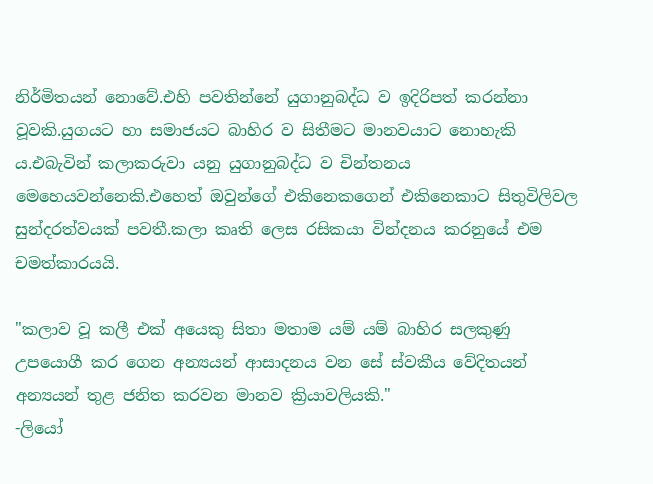නිර්මිතයන් නොවේ.එහි පවතින්නේ යුගානුබද්ධ ව ඉදිරිපත් කරන්නා වූවකි.යුගයට හා සමාජයට බාහිර ව සිතීමට මානවයාට නොහැකි ය.එබැවින් කලාකරුවා යනු යුගානුබද්ධ ව චින්තනය මෙහෙයවන්නෙකි.එහෙත් ඔවුන්ගේ එකිනෙකගෙන් එකිනෙකාට සිතුවිලිවල සුන්දරත්වයක් පවතී.කලා කෘති ලෙස රසිකයා වින්දනය කරනුයේ එම චමත්කාරයයි.

"කලාව වූ කලී එක් අයෙකු සිතා මතාම යම් යම් බාහිර සලකුණු උපයොගී කර ගෙන අන්‍යයන් ආසාදනය වන සේ ස්වකීය වේදිතයන් අන්‍යයන් තුළ ජනිත කරවන මානව ක්‍රියාවලියකි."                                                                                                                                             -ලියෝ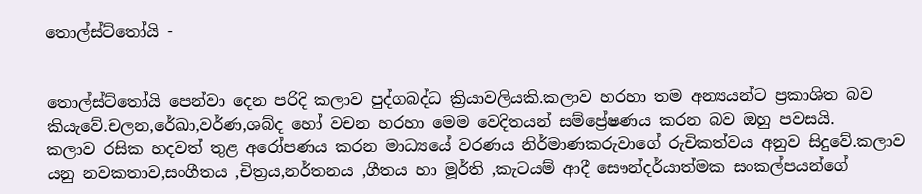තොල්ස්ට්තෝයි -


තොල්ස්ට්තෝයි පෙන්වා දෙන පරිදි කලාව පුද්ගබද්ධ ක්‍රියාවලියකි.කලාව හරහා තම අන්‍යයන්ට ප්‍රකාශිත බව කියැවේ.චලන,රේඛා,වර්ණ,ශබ්ද හෝ වචන හරහා මෙම වෙදිතයන් සම්ප්‍රේෂණය කරන බව ඔහු පවසයි.
කලාව රසික හදවත් තුළ අරෝපණය කරන මාධ්‍යයේ වරණය නිර්මාණකරුවාගේ රුචිකත්වය අනුව සිදුවේ.කලාව යනු නවකතාව,සංගීතය ,චිත්‍රය,නර්තනය ,ගීතය හා මූර්ති ,කැටයම් ආදී සෞන්දර්යාත්මක සංකල්පයන්ගේ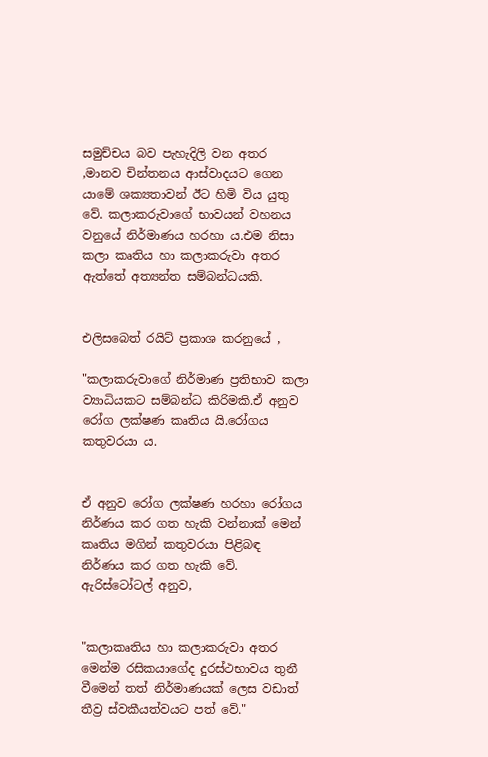සමුච්චය බව පැහැදිලි වන අතර ,මානව චින්තනය ආස්වාදයට ගෙන යාමේ ශක්‍යතාවන් ඊට හිමි විය යුතු වේ. කලාකරුවාගේ භාවයන් වහනය වනුයේ නිර්මාණය හරහා ය.එම නිසා කලා කෘතිය හා කලාකරුවා අතර ඇත්තේ අත්‍යන්ත සම්බන්ධයකි.


එලිසබෙත් රයිට් ප්‍රකාශ කරනුයේ ,

"කලාකරුවාගේ නිර්මාණ ප්‍රතිභාව කලා ව්‍යාධියකට සම්බන්ධ කිරිමකි.ඒ අනුව රෝග ලක්ෂණ කෘතිය යි.රෝගය කතුවරයා ය.


ඒ අනුව රෝග ලක්ෂණ හරහා රෝගය නිර්ණය කර ගත හැකි වන්නාක් මෙන් කෘතිය මගින් කතුවරයා පිළිබඳ නිර්ණය කර ගත හැකි වේ.
ඇරිස්ටෝටල් අනුව,


"කලාකෘතිය හා කලාකරුවා අතර මෙන්ම රසිකයාගේද දුරස්ථභාවය තුනී වීමෙන් තත් නිර්මාණයක් ලෙස වඩාත් තීව්‍ර ස්වකීයත්වයට පත් වේ."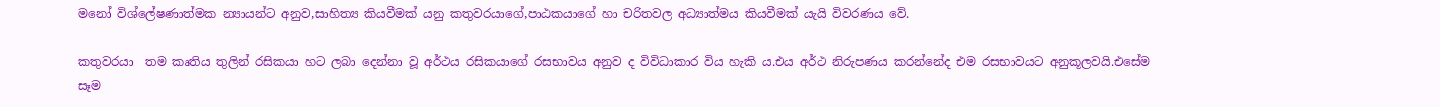මනෝ විශ්ලේෂණාත්මක න්‍යායන්ට අනුව,සාහිත්‍ය කියවීමක් යනු කතුවරයාගේ,පාඨකයාගේ හා චරිතවල අධ්‍යාත්මය කියවීමක් යැයි විවරණය වේ.

කතුවරයා  තම කෘතිය තුලින් රසිකයා හට ලබා දෙන්නා වූ අර්ථය රසිකයාගේ රසභාවය අනුව ද විවිධාකාර විය හැකි ය.එය අර්ථ නිරුපණය කරන්නේද එම රසභාවයට අනුකූලවයි.එසේම සෑම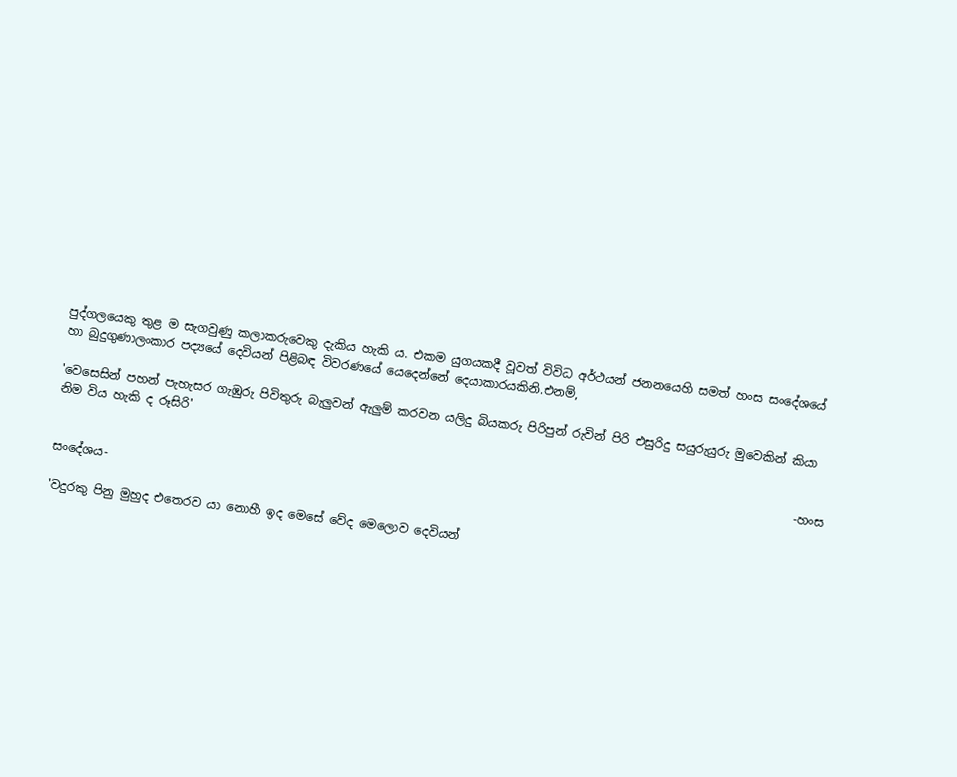පුද්ගලයෙකු තුළ ම සැගවුණු කලාකරුවෙකු දැකිය හැකි ය. එකම යුගයකදී වූවත් විවිධ අර්ථයන් ජනනයෙහි සමත් හංස සංදේශයේ හා බුදුගුණාලංකාර පද්‍යයේ දෙවියන් පිළිබඳ විවරණයේ යෙදෙන්නේ දෙයාකාරයකිනි.එනම්,

'වෙසෙසින් පහන් පැහැසර ගැඹුරු පිවිතුරු බැලුවන් ඇලුම් කරවන යලිදු බියකරු පිරිපුන් රුවින් පිරි එසුරිදු සයුරුයුරු මුවෙකින් කියා නිම විය හැකි ද රූසිරි'

                                                                                                                            -හංස සංදේශය-

'වදුරකු පිනු මුහුද එතෙරව යා නොහී ඉද මෙසේ වේද මෙලොව දෙවියන්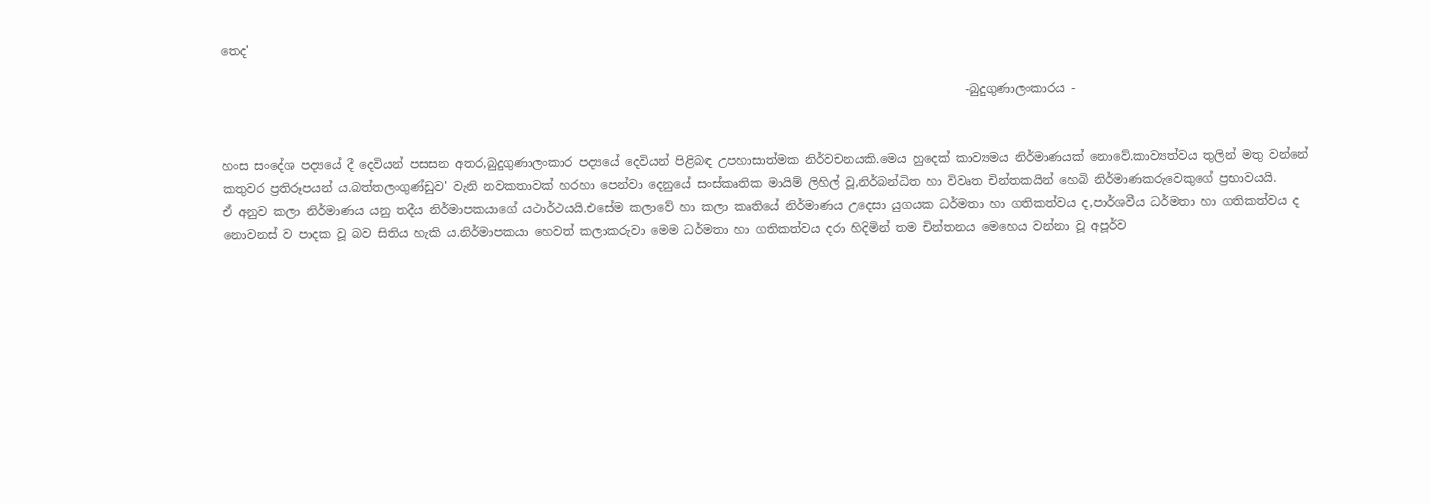තෙද'

                                                                                                                            -බුදුගුණාලංකාරය -


හංස සංදේශ පද්‍යයේ දී දෙවියන් පසසන අතර,බුදුගුණාලංකාර පද්‍යයේ දෙවියන් පිළිබඳ උපහාසාත්මක නිර්වචනයකි.මෙය හුදෙක් කාව්‍යමය නිර්මාණයක් නොවේ.කාව්‍යත්වය තුලින් මතු වන්නේ කතුවර ප්‍රතිරූපයන්‍ ය.බත්තලංගුණ්ඩුව' වැනි නවකතාවක් හරහා පෙන්වා දෙනුයේ සංස්කෘතික මායිම් ලිහිල් වූ,නිර්බන්ධිත හා විවෘත චින්තකයින් හෙබි නිර්මාණකරුවෙකුගේ ප්‍රභාවයයි.
ඒ අනුව කලා නිර්මාණය යනු තදීය නිර්මාපකයාගේ යථාර්ථයයි.එසේම කලාවේ හා කලා කෘතියේ නිර්මාණය උදෙසා යුගයක ධර්මතා හා ගතිකත්වය ද,පාර්ශවීය ධර්මතා හා ගතිකත්වය ද නොවනස් ව පාදක වූ බව සිතිය හැකි ය.නිර්මාපකයා හෙවත් කලාකරුවා මෙම ධර්මතා හා ගතිකත්වය දරා හිදිමින් තම චින්තනය මෙහෙය වන්නා වූ අපූර්ව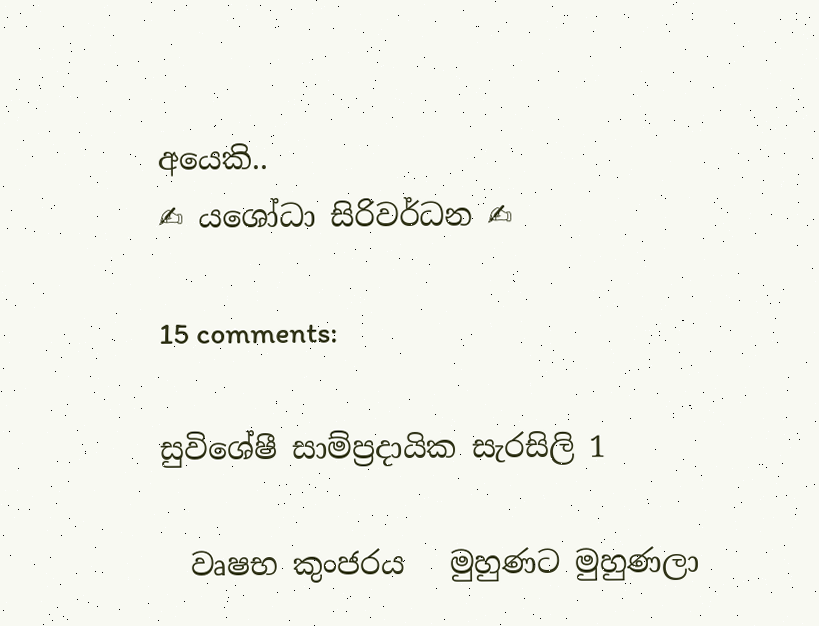අයෙකි..                                                                                                                                                                                                                    ✍ යශෝධා සිරිවර්ධන ✍

15 comments:

සුවිශේෂී සාම්ප්‍රදායික සැරසිලි 1

  වෘෂභ කුංජරය   මුහුණට මුහුණලා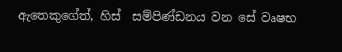ඇතෙකුගේත්, හිස්  සම්පිණ්ඩනය වන සේ වෘෂභ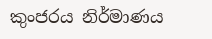කුංජරය නිර්මාණය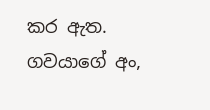කර ඇත. ගවයාගේ අං,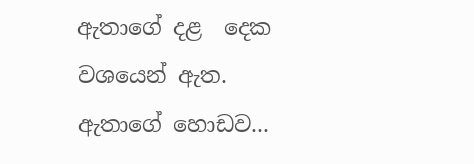ඇතාගේ දළ  දෙක වශයෙන් ඇත. ඇතාගේ හොඩව...